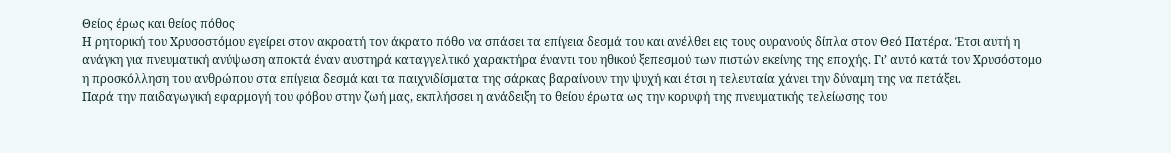Θείος έρως και θείος πόθος
Η ρητορική του Χρυσοστόμου εγείρει στον ακροατή τον άκρατο πόθο να σπάσει τα επίγεια δεσμά του και ανέλθει εις τους ουρανούς δίπλα στον Θεό Πατέρα. Έτσι αυτή η ανάγκη για πνευματική ανύψωση αποκτά έναν αυστηρά καταγγελτικό χαρακτήρα έναντι του ηθικού ξεπεσμού των πιστών εκείνης της εποχής. Γι’ αυτό κατά τον Χρυσόστομο η προσκόλληση του ανθρώπου στα επίγεια δεσμά και τα παιχνιδίσματα της σάρκας βαραίνουν την ψυχή και έτσι η τελευταία χάνει την δύναμη της να πετάξει.
Παρά την παιδαγωγική εφαρμογή του φόβου στην ζωή μας, εκπλήσσει η ανάδειξη το θείου έρωτα ως την κορυφή της πνευματικής τελείωσης του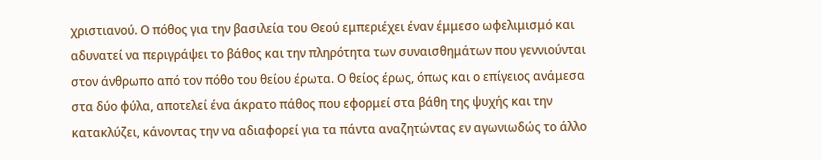χριστιανού. Ο πόθος για την βασιλεία του Θεού εμπεριέχει έναν έμμεσο ωφελιμισμό και αδυνατεί να περιγράψει το βάθος και την πληρότητα των συναισθημάτων που γεννιούνται στον άνθρωπο από τον πόθο του θείου έρωτα. Ο θείος έρως, όπως και ο επίγειος ανάμεσα στα δύο φύλα, αποτελεί ένα άκρατο πάθος που εφορμεί στα βάθη της ψυχής και την κατακλύζει, κάνοντας την να αδιαφορεί για τα πάντα αναζητώντας εν αγωνιωδώς το άλλο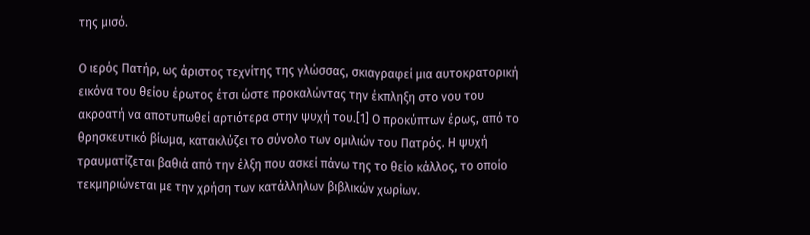της μισό.

Ο ιερός Πατήρ, ως άριστος τεχνίτης της γλώσσας, σκιαγραφεί μια αυτοκρατορική εικόνα του θείου έρωτος έτσι ώστε προκαλώντας την έκπληξη στο νου του ακροατή να αποτυπωθεί αρτιότερα στην ψυχή του.[1] Ο προκύπτων έρως, από το θρησκευτικό βίωμα, κατακλύζει το σύνολο των ομιλιών του Πατρός. Η ψυχή τραυματίζεται βαθιά από την έλξη που ασκεί πάνω της το θείο κάλλος, το οποίο τεκμηριώνεται με την χρήση των κατάλληλων βιβλικών χωρίων.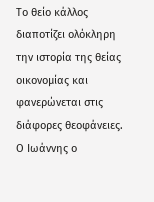Το θείο κάλλος διαποτίζει ολόκληρη την ιστορία της θείας οικονομίας και φανερώνεται στις διάφορες θεοφάνειες. Ο Ιωάννης ο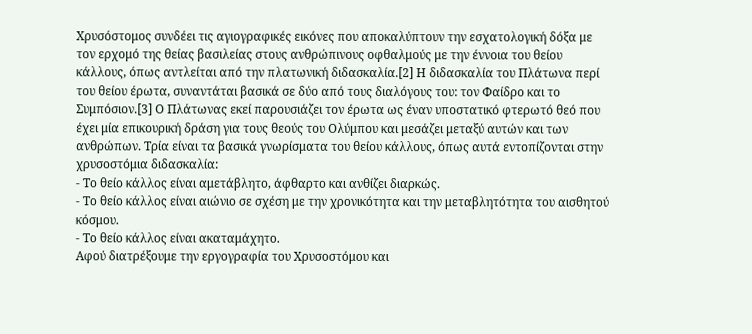Χρυσόστομος συνδέει τις αγιογραφικές εικόνες που αποκαλύπτουν την εσχατολογική δόξα με τον ερχομό της θείας βασιλείας στους ανθρώπινους οφθαλμούς με την έννοια του θείου κάλλους, όπως αντλείται από την πλατωνική διδασκαλία.[2] Η διδασκαλία του Πλάτωνα περί του θείου έρωτα, συναντάται βασικά σε δύο από τους διαλόγους του: τον Φαίδρο και το Συμπόσιον.[3] Ο Πλάτωνας εκεί παρουσιάζει τον έρωτα ως έναν υποστατικό φτερωτό θεό που έχει μία επικουρική δράση για τους θεούς του Ολύμπου και μεσάζει μεταξύ αυτών και των ανθρώπων. Τρία είναι τα βασικά γνωρίσματα του θείου κάλλους, όπως αυτά εντοπίζονται στην χρυσοστόμια διδασκαλία:
- Το θείο κάλλος είναι αμετάβλητο, άφθαρτο και ανθίζει διαρκώς.
- Το θείο κάλλος είναι αιώνιο σε σχέση με την χρονικότητα και την μεταβλητότητα του αισθητού κόσμου.
- Το θείο κάλλος είναι ακαταμάχητο.
Αφού διατρέξουμε την εργογραφία του Χρυσοστόμου και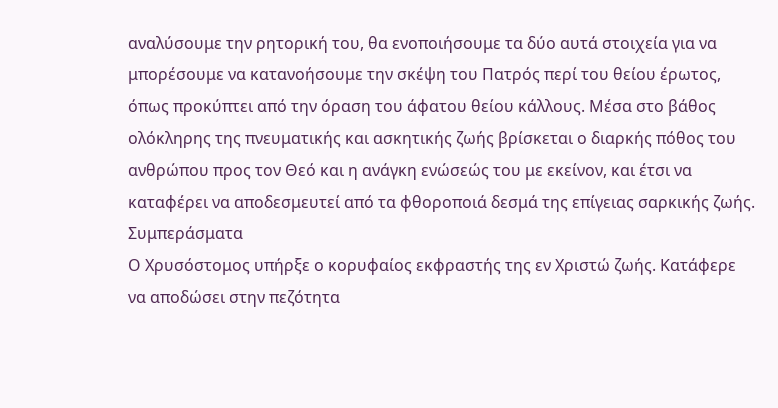αναλύσουμε την ρητορική του, θα ενοποιήσουμε τα δύο αυτά στοιχεία για να μπορέσουμε να κατανοήσουμε την σκέψη του Πατρός περί του θείου έρωτος, όπως προκύπτει από την όραση του άφατου θείου κάλλους. Μέσα στο βάθος ολόκληρης της πνευματικής και ασκητικής ζωής βρίσκεται ο διαρκής πόθος του ανθρώπου προς τον Θεό και η ανάγκη ενώσεώς του με εκείνον, και έτσι να καταφέρει να αποδεσμευτεί από τα φθοροποιά δεσμά της επίγειας σαρκικής ζωής.
Συμπεράσματα
Ο Χρυσόστομος υπήρξε ο κορυφαίος εκφραστής της εν Χριστώ ζωής. Κατάφερε να αποδώσει στην πεζότητα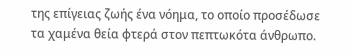της επίγειας ζωής ένα νόημα, το οποίο προσέδωσε τα χαμένα θεία φτερά στον πεπτωκότα άνθρωπο.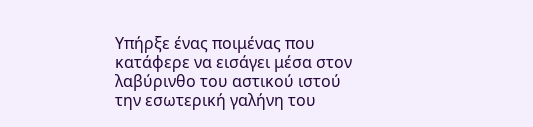Υπήρξε ένας ποιμένας που κατάφερε να εισάγει μέσα στον λαβύρινθο του αστικού ιστού την εσωτερική γαλήνη του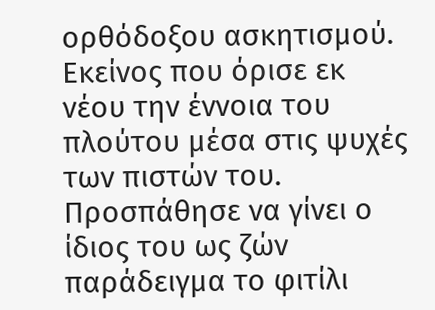ορθόδοξου ασκητισμού. Εκείνος που όρισε εκ νέου την έννοια του πλούτου μέσα στις ψυχές των πιστών του. Προσπάθησε να γίνει ο ίδιος του ως ζών παράδειγμα το φιτίλι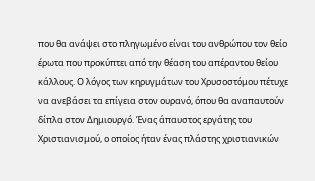που θα ανάψει στο πληγωμένο είναι του ανθρώπου τον θείο έρωτα που προκύπτει από την θέαση του απέραντου θείου κάλλους. Ο λόγος των κηρυγμάτων του Χρυσοστόμου πέτυχε να ανεβάσει τα επίγεια στον ουρανό, όπου θα αναπαυτούν δίπλα στον Δημιουργό. Ένας άπαυστος εργάτης του Χριστιανισμού, ο οποίος ήταν ένας πλάστης χριστιανικών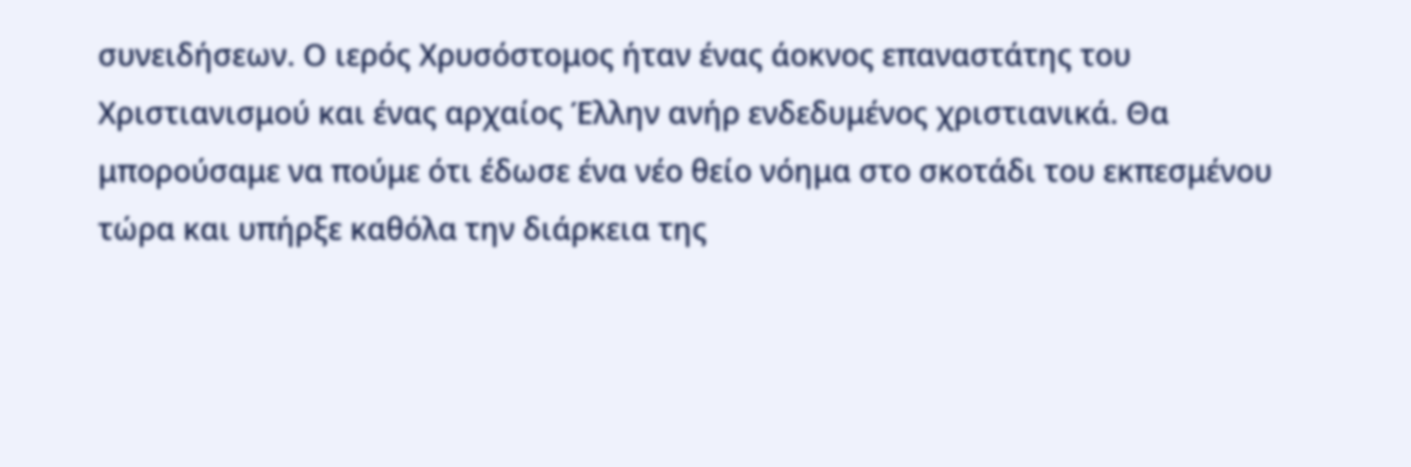συνειδήσεων. Ο ιερός Χρυσόστομος ήταν ένας άοκνος επαναστάτης του Χριστιανισμού και ένας αρχαίος Έλλην ανήρ ενδεδυμένος χριστιανικά. Θα μπορούσαμε να πούμε ότι έδωσε ένα νέο θείο νόημα στο σκοτάδι του εκπεσμένου τώρα και υπήρξε καθόλα την διάρκεια της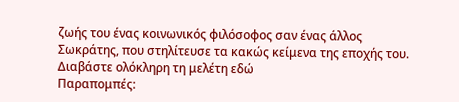ζωής του ένας κοινωνικός φιλόσοφος σαν ένας άλλος Σωκράτης, που στηλίτευσε τα κακώς κείμενα της εποχής του.
Διαβάστε ολόκληρη τη μελέτη εδώ
Παραπομπές: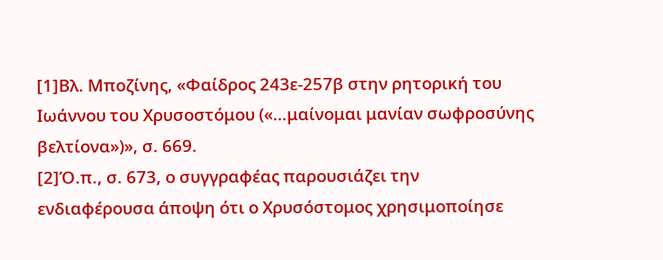[1]Βλ. Μποζίνης, «Φαίδρος 243ε-257β στην ρητορική του Ιωάννου του Χρυσοστόμου («…μαίνομαι μανίαν σωφροσύνης βελτίονα»)», σ. 669.
[2]Ό.π., σ. 673, ο συγγραφέας παρουσιάζει την ενδιαφέρουσα άποψη ότι ο Χρυσόστομος χρησιμοποίησε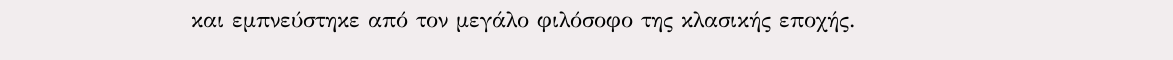και εμπνεύστηκε από τον μεγάλο φιλόσοφο της κλασικής εποχής.